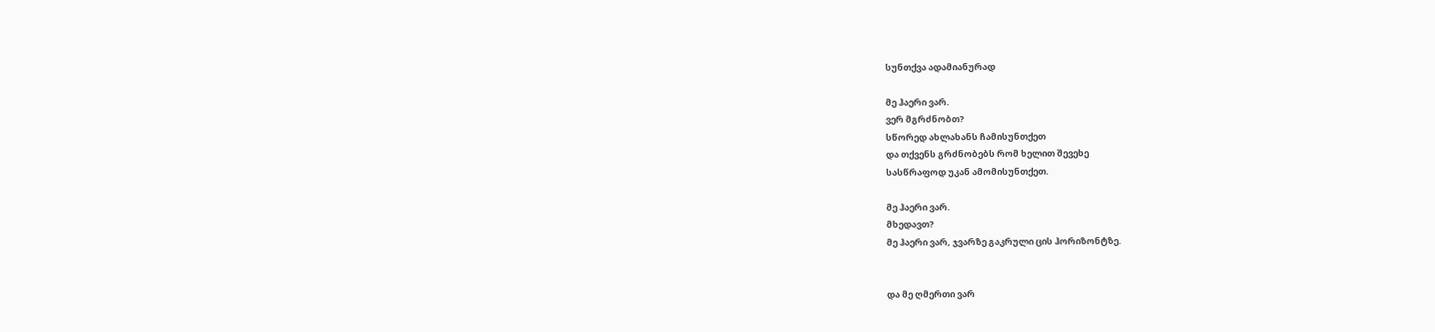სუნთქვა ადამიანურად

მე ჰაერი ვარ.
ვერ მგრძნობთ?
სწორედ ახლახანს ჩამისუნთქეთ
და თქვენს გრძნობებს რომ ხელით შევეხე
სასწრაფოდ უკან ამომისუნთქეთ.

მე ჰაერი ვარ.
მხედავთ?
მე ჰაერი ვარ, ჯვარზე გაკრული ცის ჰორიზონტზე.


და მე ღმერთი ვარ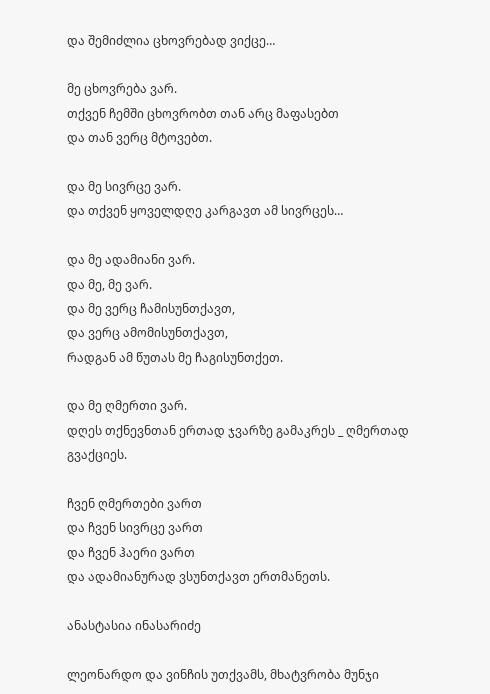და შემიძლია ცხოვრებად ვიქცე…

მე ცხოვრება ვარ.
თქვენ ჩემში ცხოვრობთ თან არც მაფასებთ
და თან ვერც მტოვებთ.

და მე სივრცე ვარ.
და თქვენ ყოველდღე კარგავთ ამ სივრცეს…

და მე ადამიანი ვარ.
და მე, მე ვარ.
და მე ვერც ჩამისუნთქავთ,
და ვერც ამომისუნთქავთ,
რადგან ამ წუთას მე ჩაგისუნთქეთ.

და მე ღმერთი ვარ.
დღეს თქნევნთან ერთად ჯვარზე გამაკრეს _ ღმერთად გვაქციეს.

ჩვენ ღმერთები ვართ
და ჩვენ სივრცე ვართ
და ჩვენ ჰაერი ვართ
და ადამიანურად ვსუნთქავთ ერთმანეთს.

ანასტასია ინასარიძე

ლეონარდო და ვინჩის უთქვამს, მხატვრობა მუნჯი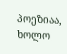პოეზიაა, ხოლო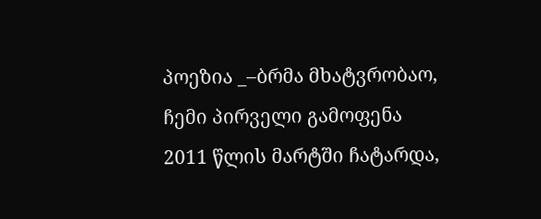პოეზია _–ბრმა მხატვრობაო,  ჩემი პირველი გამოფენა 2011 წლის მარტში ჩატარდა,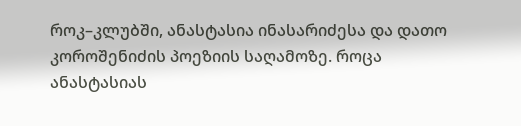როკ–კლუბში, ანასტასია ინასარიძესა და დათო კოროშენიძის პოეზიის საღამოზე. როცა ანასტასიას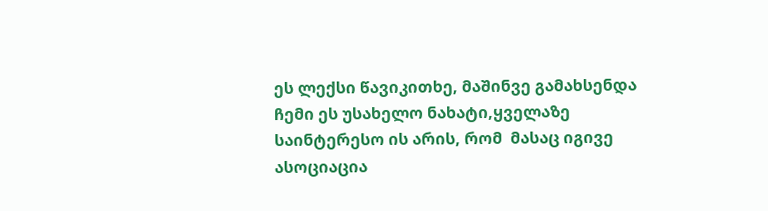ეს ლექსი წავიკითხე, მაშინვე გამახსენდა ჩემი ეს უსახელო ნახატი,ყველაზე საინტერესო ის არის, რომ  მასაც იგივე ასოციაცია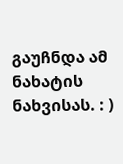გაუჩნდა ამ ნახატის ნახვისას. : )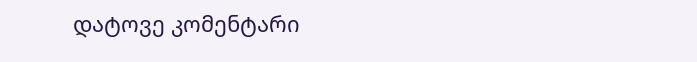დატოვე კომენტარი